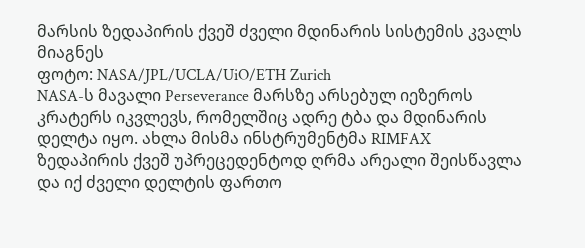მარსის ზედაპირის ქვეშ ძველი მდინარის სისტემის კვალს მიაგნეს
ფოტო: NASA/JPL/UCLA/UiO/ETH Zurich
NASA-ს მავალი Perseverance მარსზე არსებულ იეზეროს კრატერს იკვლევს, რომელშიც ადრე ტბა და მდინარის დელტა იყო. ახლა მისმა ინსტრუმენტმა RIMFAX ზედაპირის ქვეშ უპრეცედენტოდ ღრმა არეალი შეისწავლა და იქ ძველი დელტის ფართო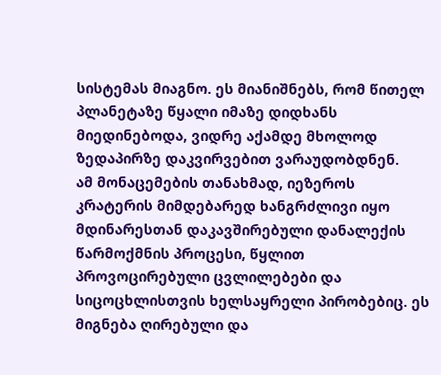სისტემას მიაგნო. ეს მიანიშნებს, რომ წითელ პლანეტაზე წყალი იმაზე დიდხანს მიედინებოდა, ვიდრე აქამდე მხოლოდ ზედაპირზე დაკვირვებით ვარაუდობდნენ.
ამ მონაცემების თანახმად, იეზეროს კრატერის მიმდებარედ ხანგრძლივი იყო მდინარესთან დაკავშირებული დანალექის წარმოქმნის პროცესი, წყლით პროვოცირებული ცვლილებები და სიცოცხლისთვის ხელსაყრელი პირობებიც. ეს მიგნება ღირებული და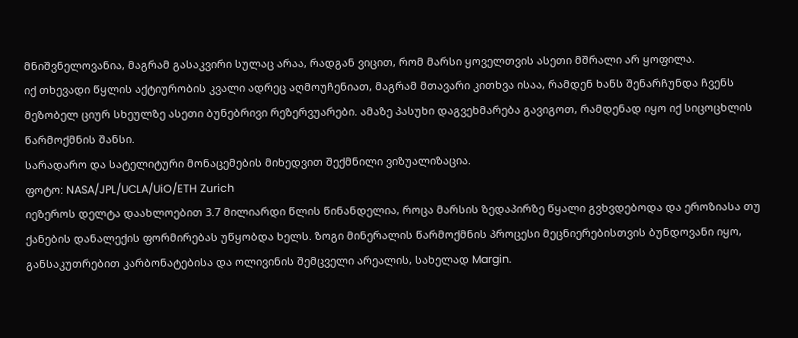მნიშვნელოვანია, მაგრამ გასაკვირი სულაც არაა, რადგან ვიცით, რომ მარსი ყოველთვის ასეთი მშრალი არ ყოფილა.
იქ თხევადი წყლის აქტიურობის კვალი ადრეც აღმოუჩენიათ, მაგრამ მთავარი კითხვა ისაა, რამდენ ხანს შენარჩუნდა ჩვენს მეზობელ ციურ სხეულზე ასეთი ბუნებრივი რეზერვუარები. ამაზე პასუხი დაგვეხმარება გავიგოთ, რამდენად იყო იქ სიცოცხლის წარმოქმნის შანსი.
სარადარო და სატელიტური მონაცემების მიხედვით შექმნილი ვიზუალიზაცია.
ფოტო: NASA/JPL/UCLA/UiO/ETH Zurich
იეზეროს დელტა დაახლოებით 3.7 მილიარდი წლის წინანდელია, როცა მარსის ზედაპირზე წყალი გვხვდებოდა და ეროზიასა თუ ქანების დანალექის ფორმირებას უწყობდა ხელს. ზოგი მინერალის წარმოქმნის პროცესი მეცნიერებისთვის ბუნდოვანი იყო, განსაკუთრებით კარბონატებისა და ოლივინის შემცველი არეალის, სახელად Margin.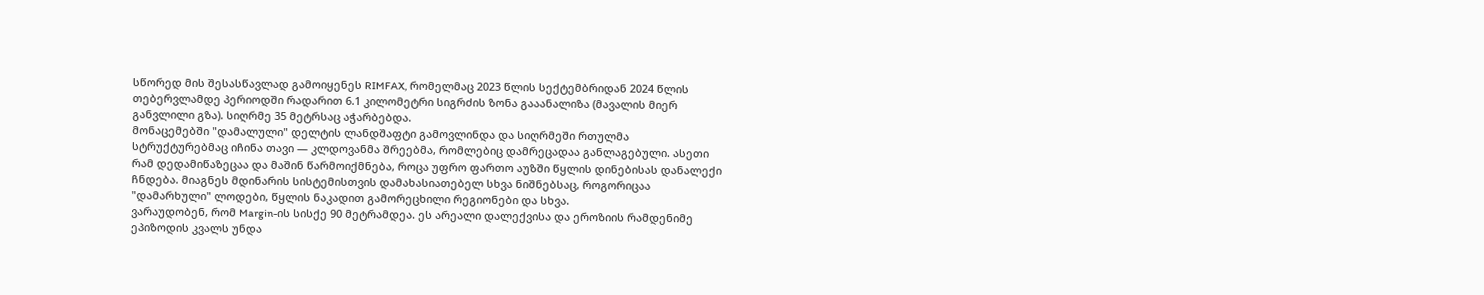სწორედ მის შესასწავლად გამოიყენეს RIMFAX, რომელმაც 2023 წლის სექტემბრიდან 2024 წლის თებერვლამდე პერიოდში რადარით 6.1 კილომეტრი სიგრძის ზონა გააანალიზა (მავალის მიერ განვლილი გზა). სიღრმე 35 მეტრსაც აჭარბებდა.
მონაცემებში "დამალული" დელტის ლანდშაფტი გამოვლინდა და სიღრმეში რთულმა სტრუქტურებმაც იჩინა თავი — კლდოვანმა შრეებმა, რომლებიც დამრეცადაა განლაგებული. ასეთი რამ დედამიწაზეცაა და მაშინ წარმოიქმნება, როცა უფრო ფართო აუზში წყლის დინებისას დანალექი ჩნდება. მიაგნეს მდინარის სისტემისთვის დამახასიათებელ სხვა ნიშნებსაც, როგორიცაა "დამარხული" ლოდები, წყლის ნაკადით გამორეცხილი რეგიონები და სხვა.
ვარაუდობენ, რომ Margin-ის სისქე 90 მეტრამდეა. ეს არეალი დალექვისა და ეროზიის რამდენიმე ეპიზოდის კვალს უნდა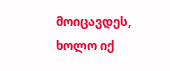მოიცავდეს, ხოლო იქ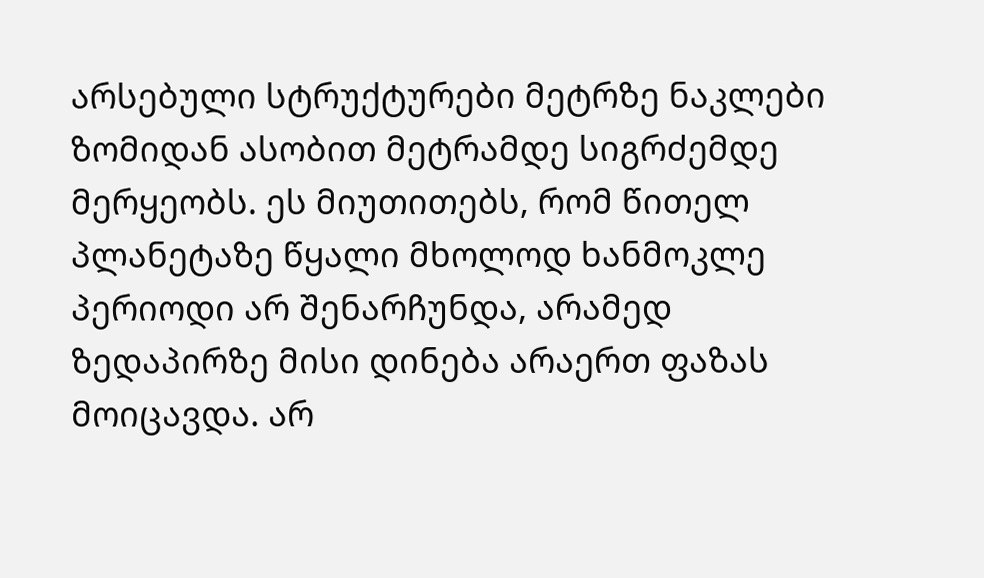არსებული სტრუქტურები მეტრზე ნაკლები ზომიდან ასობით მეტრამდე სიგრძემდე მერყეობს. ეს მიუთითებს, რომ წითელ პლანეტაზე წყალი მხოლოდ ხანმოკლე პერიოდი არ შენარჩუნდა, არამედ ზედაპირზე მისი დინება არაერთ ფაზას მოიცავდა. არ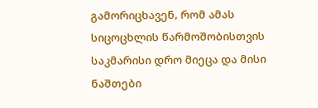გამორიცხავენ, რომ ამას სიცოცხლის წარმოშობისთვის საკმარისი დრო მიეცა და მისი ნაშთები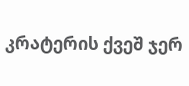კრატერის ქვეშ ჯერ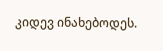კიდევ ინახებოდეს.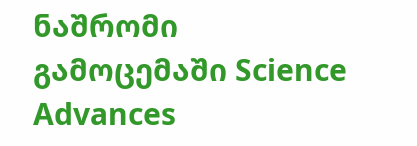ნაშრომი გამოცემაში Science Advances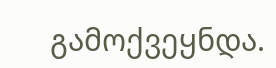გამოქვეყნდა.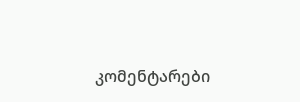კომენტარები